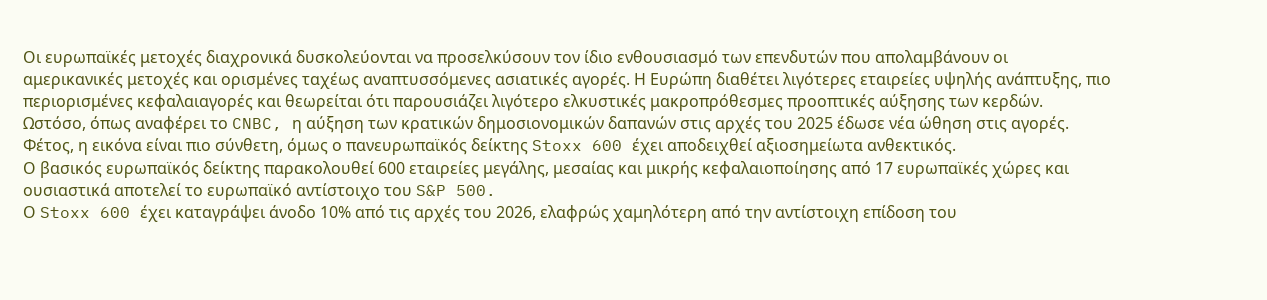Οι ευρωπαϊκές μετοχές διαχρονικά δυσκολεύονται να προσελκύσουν τον ίδιο ενθουσιασμό των επενδυτών που απολαμβάνουν οι αμερικανικές μετοχές και ορισμένες ταχέως αναπτυσσόμενες ασιατικές αγορές. Η Ευρώπη διαθέτει λιγότερες εταιρείες υψηλής ανάπτυξης, πιο περιορισμένες κεφαλαιαγορές και θεωρείται ότι παρουσιάζει λιγότερο ελκυστικές μακροπρόθεσμες προοπτικές αύξησης των κερδών.
Ωστόσο, όπως αναφέρει το CNBC, η αύξηση των κρατικών δημοσιονομικών δαπανών στις αρχές του 2025 έδωσε νέα ώθηση στις αγορές. Φέτος, η εικόνα είναι πιο σύνθετη, όμως ο πανευρωπαϊκός δείκτης Stoxx 600 έχει αποδειχθεί αξιοσημείωτα ανθεκτικός.
Ο βασικός ευρωπαϊκός δείκτης παρακολουθεί 600 εταιρείες μεγάλης, μεσαίας και μικρής κεφαλαιοποίησης από 17 ευρωπαϊκές χώρες και ουσιαστικά αποτελεί το ευρωπαϊκό αντίστοιχο του S&P 500.
Ο Stoxx 600 έχει καταγράψει άνοδο 10% από τις αρχές του 2026, ελαφρώς χαμηλότερη από την αντίστοιχη επίδοση του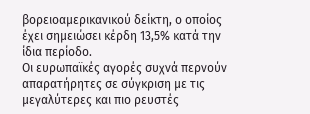βορειοαμερικανικού δείκτη, ο οποίος έχει σημειώσει κέρδη 13,5% κατά την ίδια περίοδο.
Οι ευρωπαϊκές αγορές συχνά περνούν απαρατήρητες σε σύγκριση με τις μεγαλύτερες και πιο ρευστές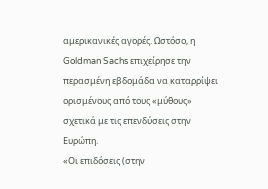αμερικανικές αγορές. Ωστόσο, η Goldman Sachs επιχείρησε την περασμένη εβδομάδα να καταρρίψει ορισμένους από τους «μύθους» σχετικά με τις επενδύσεις στην Ευρώπη.
«Οι επιδόσεις (στην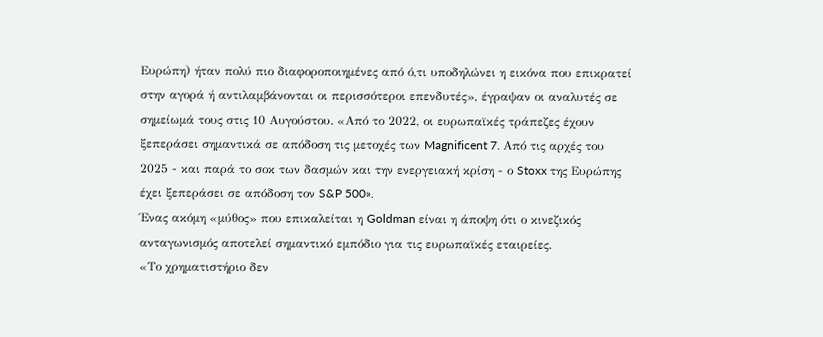Ευρώπη) ήταν πολύ πιο διαφοροποιημένες από ό,τι υποδηλώνει η εικόνα που επικρατεί στην αγορά ή αντιλαμβάνονται οι περισσότεροι επενδυτές», έγραψαν οι αναλυτές σε σημείωμά τους στις 10 Αυγούστου. «Από το 2022, οι ευρωπαϊκές τράπεζες έχουν ξεπεράσει σημαντικά σε απόδοση τις μετοχές των Magnificent 7. Από τις αρχές του 2025 - και παρά το σοκ των δασμών και την ενεργειακή κρίση - ο Stoxx της Ευρώπης έχει ξεπεράσει σε απόδοση τον S&P 500».
Ένας ακόμη «μύθος» που επικαλείται η Goldman είναι η άποψη ότι ο κινεζικός ανταγωνισμός αποτελεί σημαντικό εμπόδιο για τις ευρωπαϊκές εταιρείες.
«Το χρηματιστήριο δεν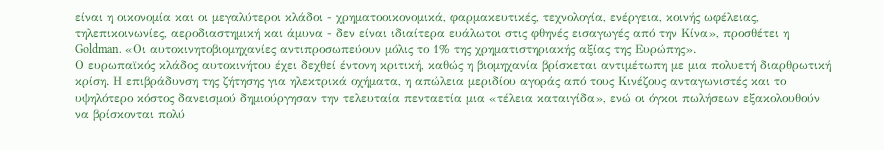είναι η οικονομία και οι μεγαλύτεροι κλάδοι - χρηματοοικονομικά, φαρμακευτικές, τεχνολογία, ενέργεια, κοινής ωφέλειας, τηλεπικοινωνίες, αεροδιαστημική και άμυνα - δεν είναι ιδιαίτερα ευάλωτοι στις φθηνές εισαγωγές από την Κίνα», προσθέτει η Goldman. «Οι αυτοκινητοβιομηχανίες αντιπροσωπεύουν μόλις το 1% της χρηματιστηριακής αξίας της Ευρώπης».
Ο ευρωπαϊκός κλάδος αυτοκινήτου έχει δεχθεί έντονη κριτική, καθώς η βιομηχανία βρίσκεται αντιμέτωπη με μια πολυετή διαρθρωτική κρίση. Η επιβράδυνση της ζήτησης για ηλεκτρικά οχήματα, η απώλεια μεριδίου αγοράς από τους Κινέζους ανταγωνιστές και το υψηλότερο κόστος δανεισμού δημιούργησαν την τελευταία πενταετία μια «τέλεια καταιγίδα», ενώ οι όγκοι πωλήσεων εξακολουθούν να βρίσκονται πολύ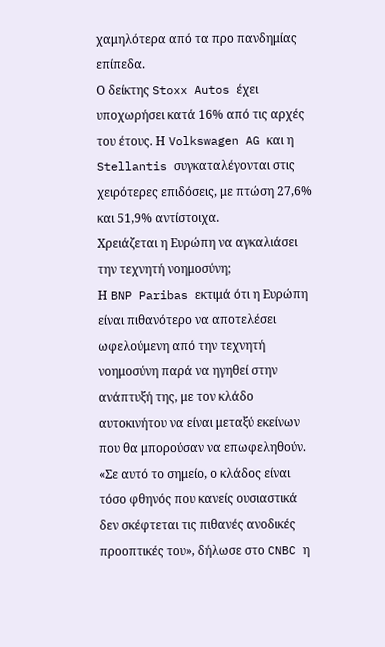χαμηλότερα από τα προ πανδημίας επίπεδα.
Ο δείκτης Stoxx Autos έχει υποχωρήσει κατά 16% από τις αρχές του έτους. Η Volkswagen AG και η Stellantis συγκαταλέγονται στις χειρότερες επιδόσεις, με πτώση 27,6% και 51,9% αντίστοιχα.
Χρειάζεται η Ευρώπη να αγκαλιάσει την τεχνητή νοημοσύνη;
Η BNP Paribas εκτιμά ότι η Ευρώπη είναι πιθανότερο να αποτελέσει ωφελούμενη από την τεχνητή νοημοσύνη παρά να ηγηθεί στην ανάπτυξή της, με τον κλάδο αυτοκινήτου να είναι μεταξύ εκείνων που θα μπορούσαν να επωφεληθούν.
«Σε αυτό το σημείο, ο κλάδος είναι τόσο φθηνός που κανείς ουσιαστικά δεν σκέφτεται τις πιθανές ανοδικές προοπτικές του», δήλωσε στο CNBC η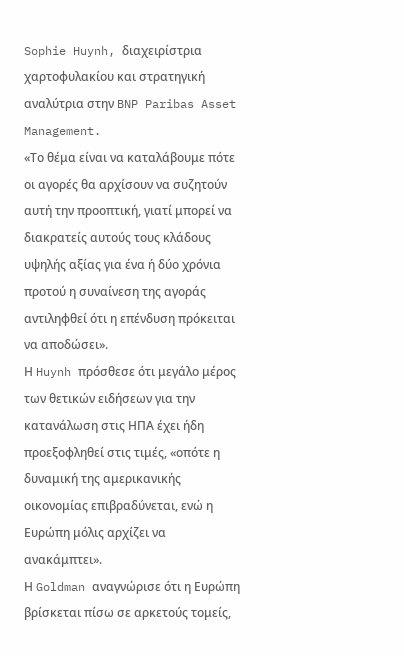Sophie Huynh, διαχειρίστρια χαρτοφυλακίου και στρατηγική αναλύτρια στην BNP Paribas Asset Management.
«Το θέμα είναι να καταλάβουμε πότε οι αγορές θα αρχίσουν να συζητούν αυτή την προοπτική, γιατί μπορεί να διακρατείς αυτούς τους κλάδους υψηλής αξίας για ένα ή δύο χρόνια προτού η συναίνεση της αγοράς αντιληφθεί ότι η επένδυση πρόκειται να αποδώσει».
Η Huynh πρόσθεσε ότι μεγάλο μέρος των θετικών ειδήσεων για την κατανάλωση στις ΗΠΑ έχει ήδη προεξοφληθεί στις τιμές, «οπότε η δυναμική της αμερικανικής οικονομίας επιβραδύνεται, ενώ η Ευρώπη μόλις αρχίζει να ανακάμπτει».
Η Goldman αναγνώρισε ότι η Ευρώπη βρίσκεται πίσω σε αρκετούς τομείς,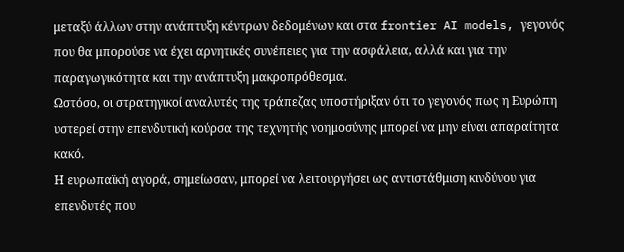μεταξύ άλλων στην ανάπτυξη κέντρων δεδομένων και στα frontier AI models, γεγονός που θα μπορούσε να έχει αρνητικές συνέπειες για την ασφάλεια, αλλά και για την παραγωγικότητα και την ανάπτυξη μακροπρόθεσμα.
Ωστόσο, οι στρατηγικοί αναλυτές της τράπεζας υποστήριξαν ότι το γεγονός πως η Ευρώπη υστερεί στην επενδυτική κούρσα της τεχνητής νοημοσύνης μπορεί να μην είναι απαραίτητα κακό.
Η ευρωπαϊκή αγορά, σημείωσαν, μπορεί να λειτουργήσει ως αντιστάθμιση κινδύνου για επενδυτές που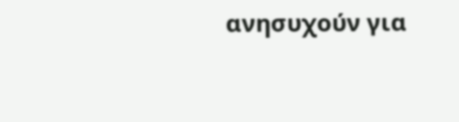ανησυχούν για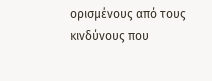ορισμένους από τους κινδύνους που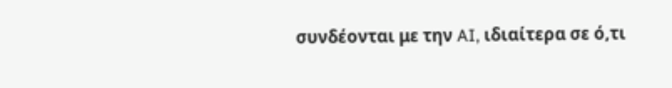συνδέονται με την AI, ιδιαίτερα σε ό,τι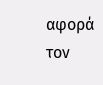αφορά τον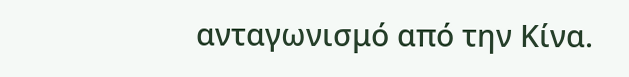ανταγωνισμό από την Κίνα.